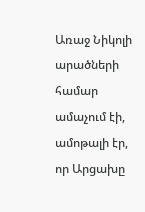Առաջ Նիկոլի արածների համար ամաչում էի, ամոթալի էր, որ Արցախը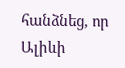հանձնեց, որ Ալիևի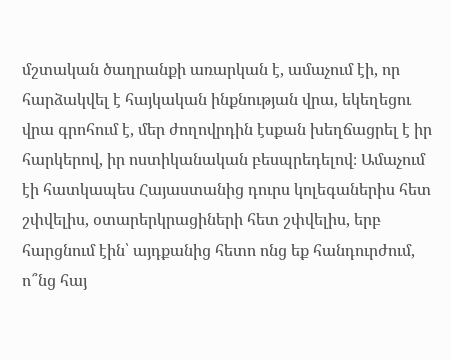մշտական ծաղրանքի առարկան է, ամաչում էի, որ հարձակվել է հայկական ինքնության վրա, եկեղեցու վրա գրոհում է, մեր ժողովրդին էսքան խեղճացրել է իր հարկերով, իր ոստիկանական բեսպրեդելով։ Ամաչում էի հատկապես Հայաստանից դուրս կոլեգաներիս հետ շփվելիս, օտարերկրացիների հետ շփվելիս, երբ հարցնում էին՝ այդքանից հետո ոնց եք հանդուրժում, ո՞նց հայ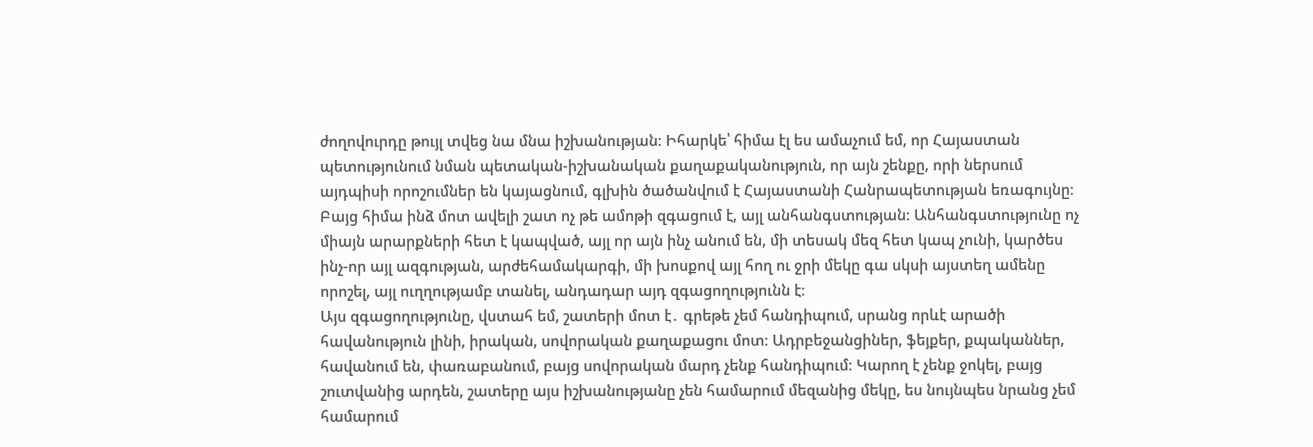ժողովուրդը թույլ տվեց նա մնա իշխանության։ Իհարկե՝ հիմա էլ ես ամաչում եմ, որ Հայաստան պետությունում նման պետական-իշխանական քաղաքականություն, որ այն շենքը, որի ներսում այդպիսի որոշումներ են կայացնում, գլխին ծածանվում է Հայաստանի Հանրապետության եռագույնը։ Բայց հիմա ինձ մոտ ավելի շատ ոչ թե ամոթի զգացում է, այլ անհանգստության։ Անհանգստությունը ոչ միայն արարքների հետ է կապված, այլ որ այն ինչ անում են, մի տեսակ մեզ հետ կապ չունի, կարծես ինչ-որ այլ ազգության, արժեհամակարգի, մի խոսքով այլ հող ու ջրի մեկը գա սկսի այստեղ ամենը որոշել, այլ ուղղությամբ տանել, անդադար այդ զգացողությունն է։
Այս զգացողությունը, վստահ եմ, շատերի մոտ է․ գրեթե չեմ հանդիպում, սրանց որևէ արածի հավանություն լինի, իրական, սովորական քաղաքացու մոտ։ Ադրբեջանցիներ, ֆեյքեր, քպականներ, հավանում են, փառաբանում, բայց սովորական մարդ չենք հանդիպում։ Կարող է չենք ջոկել, բայց շուտվանից արդեն, շատերը այս իշխանությանը չեն համարում մեզանից մեկը, ես նույնպես նրանց չեմ համարում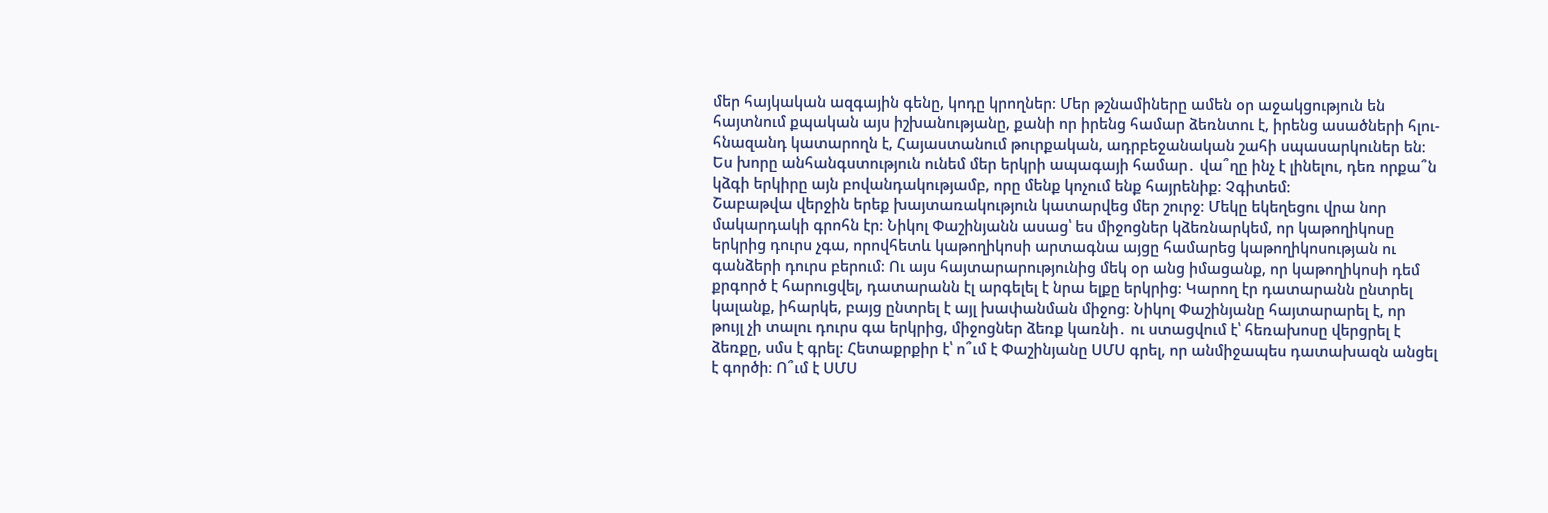մեր հայկական ազգային գենը, կոդը կրողներ։ Մեր թշնամիները ամեն օր աջակցություն են հայտնում քպական այս իշխանությանը, քանի որ իրենց համար ձեռնտու է, իրենց ասածների հլու-հնազանդ կատարողն է, Հայաստանում թուրքական, ադրբեջանական շահի սպասարկուներ են։ Ես խորը անհանգստություն ունեմ մեր երկրի ապագայի համար․ վա՞ղը ինչ է լինելու, դեռ որքա՞ն կձգի երկիրը այն բովանդակությամբ, որը մենք կոչում ենք հայրենիք։ Չգիտեմ։
Շաբաթվա վերջին երեք խայտառակություն կատարվեց մեր շուրջ։ Մեկը եկեղեցու վրա նոր մակարդակի գրոհն էր։ Նիկոլ Փաշինյանն ասաց՝ ես միջոցներ կձեռնարկեմ, որ կաթողիկոսը երկրից դուրս չգա, որովհետև կաթողիկոսի արտագնա այցը համարեց կաթողիկոսության ու գանձերի դուրս բերում։ Ու այս հայտարարությունից մեկ օր անց իմացանք, որ կաթողիկոսի դեմ քրգործ է հարուցվել, դատարանն էլ արգելել է նրա ելքը երկրից։ Կարող էր դատարանն ընտրել կալանք, իհարկե, բայց ընտրել է այլ խափանման միջոց։ Նիկոլ Փաշինյանը հայտարարել է, որ թույլ չի տալու դուրս գա երկրից, միջոցներ ձեռք կառնի․ ու ստացվում է՝ հեռախոսը վերցրել է ձեռքը, սմս է գրել։ Հետաքրքիր է՝ ո՞ւմ է Փաշինյանը ՍՄՍ գրել, որ անմիջապես դատախազն անցել է գործի։ Ո՞ւմ է ՍՄՍ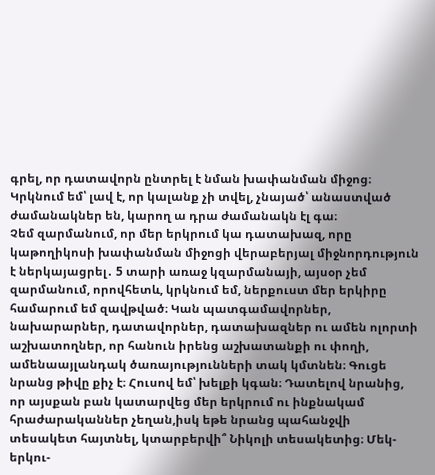գրել, որ դատավորն ընտրել է նման խափանման միջոց։ Կրկնում եմ՝ լավ է, որ կալանք չի տվել, չնայած՝ անաստված ժամանակներ են, կարող ա դրա ժամանակն էլ գա։
Չեմ զարմանում, որ մեր երկրում կա դատախազ, որը կաթողիկոսի խափանման միջոցի վերաբերյալ միջնորդություն է ներկայացրել․ 5 տարի առաջ կզարմանայի, այսօր չեմ զարմանում, որովհետև, կրկնում եմ, ներքուստ մեր երկիրը համարում եմ զավթված։ Կան պատգամավորներ, նախարարներ, դատավորներ, դատախազներ ու ամեն ոլորտի աշխատողներ, որ հանուն իրենց աշխատանքի ու փողի, ամենաայլանդակ ծառայությունների տակ կմտնեն։ Գուցե նրանց թիվը քիչ է։ Հուսով եմ՝ խելքի կգան։ Դատելով նրանից, որ այսքան բան կատարվեց մեր երկրում ու ինքնակամ հրաժարականներ չեղան,իսկ եթե նրանց պահանջվի տեսակետ հայտնել, կտարբերվի՞ Նիկոլի տեսակետից։ Մեկ-երկու-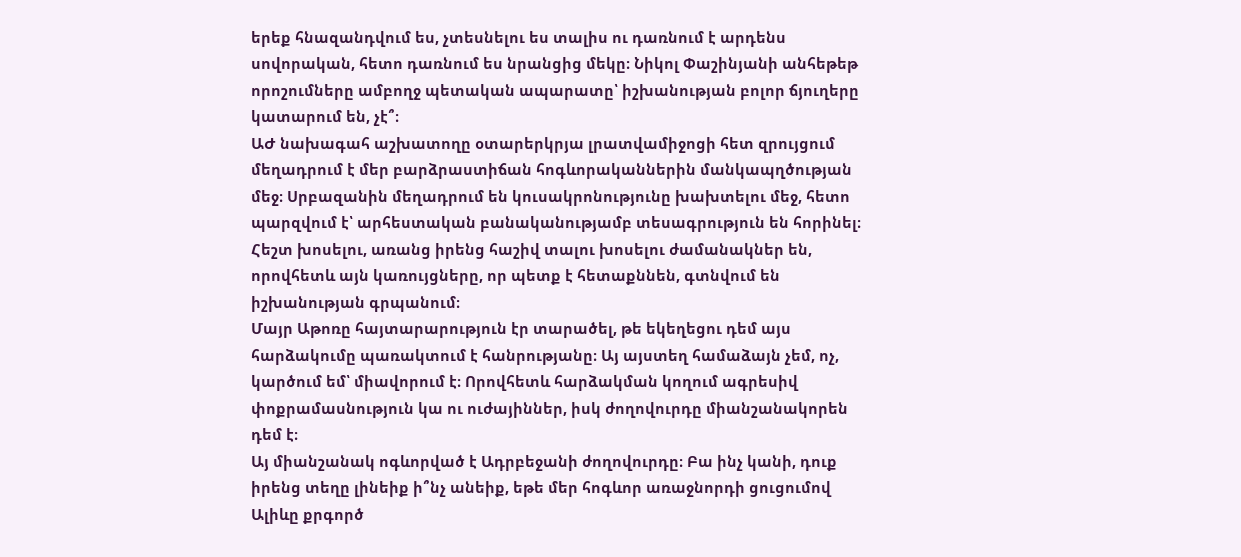երեք հնազանդվում ես, չտեսնելու ես տալիս ու դառնում է արդենս սովորական, հետո դառնում ես նրանցից մեկը։ Նիկոլ Փաշինյանի անհեթեթ որոշումները ամբողջ պետական ապարատը՝ իշխանության բոլոր ճյուղերը կատարում են, չէ՞։
ԱԺ նախագահ աշխատողը օտարերկրյա լրատվամիջոցի հետ զրույցում մեղադրում է մեր բարձրաստիճան հոգևորականներին մանկապղծության մեջ։ Սրբազանին մեղադրում են կուսակրոնությունը խախտելու մեջ, հետո պարզվում է՝ արհեստական բանականությամբ տեսագրություն են հորինել։ Հեշտ խոսելու, առանց իրենց հաշիվ տալու խոսելու ժամանակներ են, որովհետև այն կառույցները, որ պետք է հետաքննեն, գտնվում են իշխանության գրպանում։
Մայր Աթոռը հայտարարություն էր տարածել, թե եկեղեցու դեմ այս հարձակումը պառակտում է հանրությանը։ Այ այստեղ համաձայն չեմ, ոչ, կարծում եմ՝ միավորում է։ Որովհետև հարձակման կողում ագրեսիվ փոքրամասնություն կա ու ուժայիններ, իսկ ժողովուրդը միանշանակորեն դեմ է։
Այ միանշանակ ոգևորված է Ադրբեջանի ժողովուրդը։ Բա ինչ կանի, դուք իրենց տեղը լինեիք ի՞նչ անեիք, եթե մեր հոգևոր առաջնորդի ցուցումով Ալիևը քրգործ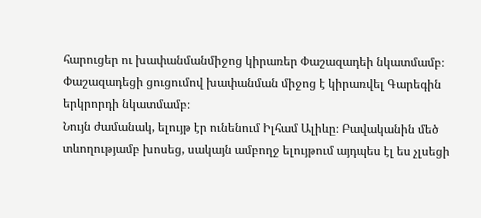հարուցեր ու խափանմանմիջոց կիրառեր Փաշազադեի նկատմամբ։ Փաշազադեցի ցուցումով խափանման միջոց է կիրառվել Գարեգին երկրորդի նկատմամբ։
Նույն ժամանակ, ելույթ էր ունենում Իլհամ Ալիևը։ Բավականին մեծ տևողությամբ խոսեց, սակայն ամբողջ ելույթում այդպես էլ ես չլսեցի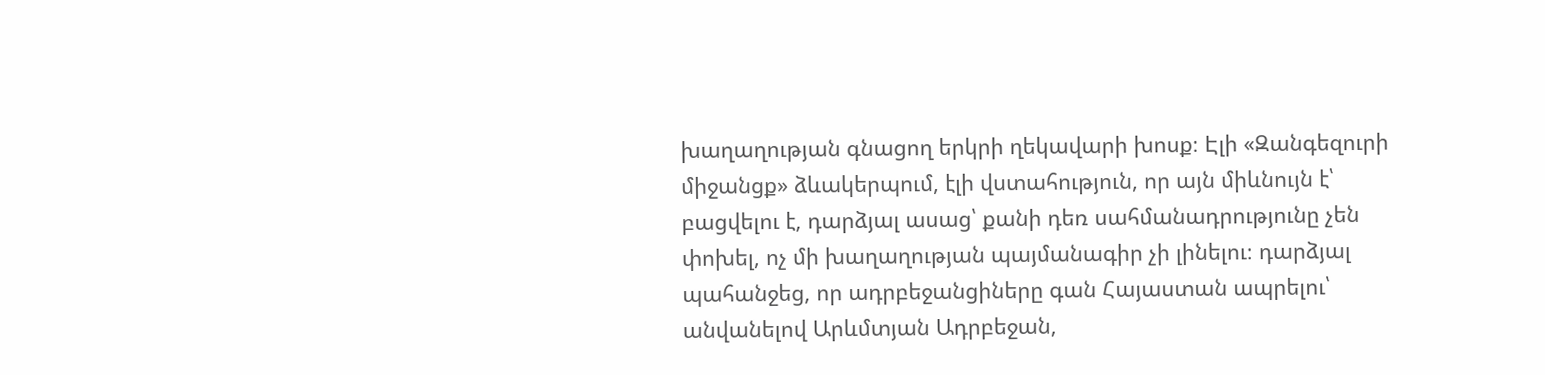խաղաղության գնացող երկրի ղեկավարի խոսք։ Էլի «Զանգեզուրի միջանցք» ձևակերպում, էլի վստահություն, որ այն միևնույն է՝ բացվելու է, դարձյալ ասաց՝ քանի դեռ սահմանադրությունը չեն փոխել, ոչ մի խաղաղության պայմանագիր չի լինելու։ դարձյալ պահանջեց, որ ադրբեջանցիները գան Հայաստան ապրելու՝ անվանելով Արևմտյան Ադրբեջան,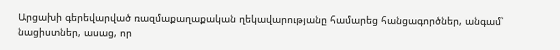Արցախի գերեվարված ռազմաքաղաքական ղեկավարությանը համարեց հանցագործներ, անգամ՝ նացիստներ, ասաց, որ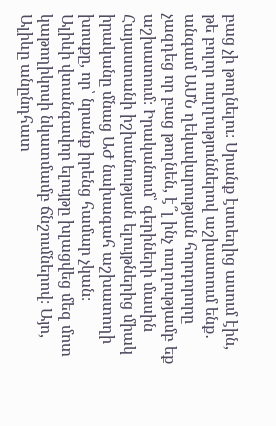բաց չի թողնելու։ Սրանք էստեղից ասում էին, թե բոլոր ուղղություններով աշխատում ենք․ անգամ ԱՄՆ ղեկավարության հորդորորը չազդեց որ բաց թողնեն, է՞լ ինչ ուղղությամբ եք աշխատում։ Իրականում՝ գերիների մասին Հայաստանի իշխանության ելույթներից միակ իրականը մնաց ԱԺ նախագահ աշխատողի խոսքը, որ՝ նրանք իրենց համար չկան։
Ալիևի վտանգավոր ելույթը խլացվեց մեզ մոտ կաթողիկոսի նկատմամբ ճնշումներով։ Այո, Ալիևը անընդհատ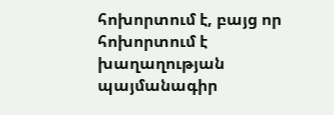հոխորտում է, բայց որ հոխորտում է խաղաղության պայմանագիր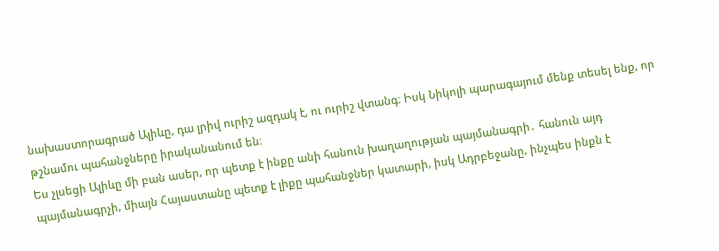նախաստորագրած Ալիևը, դա լրիվ ուրիշ ազդակ է, ու ուրիշ վտանգ։ Իսկ Նիկոլի պարագայում մենք տեսել ենք, որ թշնամու պահանջները իրականանում են։
Ես չլսեցի Ալիևը մի բան ասեր, որ պետք է ինքը անի հանուն խաղաղության պայմանագրի․ հանուն այդ պայմանագրչի, միայն Հայաստանը պետք է լիքը պահանջներ կատարի, իսկ Ադրբեջանը, ինչպես ինքն է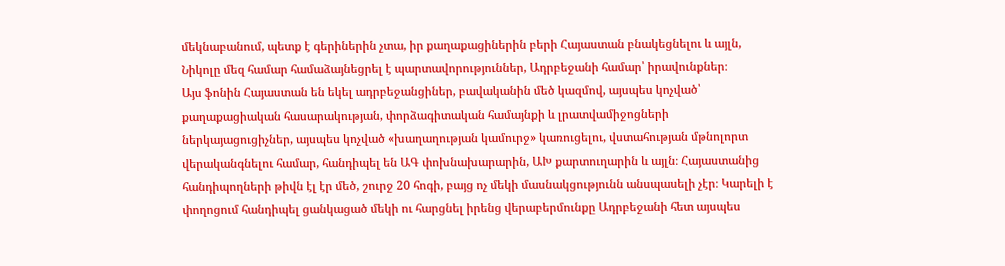մեկնաբանում, պետք է գերիներին չտա, իր քաղաքացիներին բերի Հայաստան բնակեցնելու և այլն, Նիկոլը մեզ համար համաձայնեցրել է պարտավորություններ, Ադրբեջանի համար՝ իրավունքներ։
Այս ֆոնին Հայաստան են եկել ադրբեջանցիներ, բավականին մեծ կազմով, այսպես կոչված՝ քաղաքացիական հասարակության, փորձագիտական համայնքի և լրատվամիջոցների ներկայացուցիչներ, այսպես կոչված «խաղաղության կամուրջ» կառուցելու, վստահության մթնոլորտ վերականգնելու համար, հանդիպել են ԱԳ փոխնախարարին, ԱԽ քարտուղարին և այլն։ Հայաստանից հանդիպողների թիվն էլ էր մեծ, շուրջ 20 հոգի, բայց ոչ մեկի մասնակցությունն անսպասելի չէր։ Կարելի է փողոցում հանդիպել ցանկացած մեկի ու հարցնել իրենց վերաբերմունքը Ադրբեջանի հետ այսպես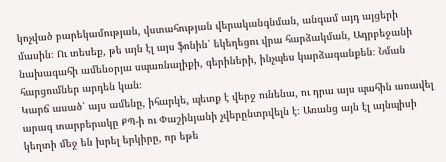կոչված բարեկամության, վստահության վերականգնման, անգամ այդ այցերի մասին։ Ու տեսեք, թե այն էլ այս ֆոնին՝ եկեղեցու վրա հարձակման, Ադրբեջանի նախագահի ամենօրյա սպառնալիքի, գերիների, ինչպես կարձագանքեն։ Նման հարցումներ արդեն կան։
Կարճ ասած՝ այս ամենը, իհարկե, պետք է վերջ ունենա, ու դրա այս պահին առավել արագ տարբերակը ՔՊ-ի ու Փաշինյանի չվերընտրվելն է։ Առանց այն էլ այնպիսի կեղտի մեջ են խրել երկիրը, որ եթե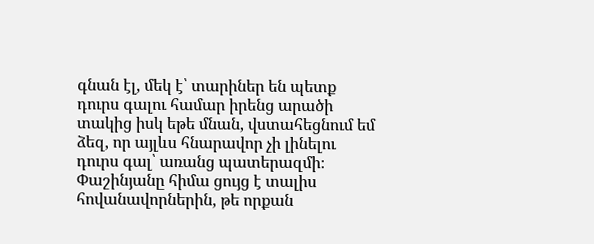գնան էլ, մեկ է՝ տարիներ են պետք դուրս գալու համար իրենց արածի տակից իսկ եթե մնան, վստահեցնում եմ ձեզ, որ այլևս հնարավոր չի լինելու դուրս գալ՝ առանց պատերազմի։
Փաշինյանը հիմա ցույց է տալիս հովանավորներին, թե որքան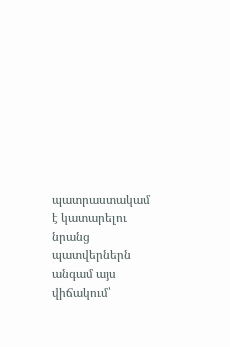պատրաստակամ է կատարելու նրանց պատվերներն անգամ այս վիճակում՝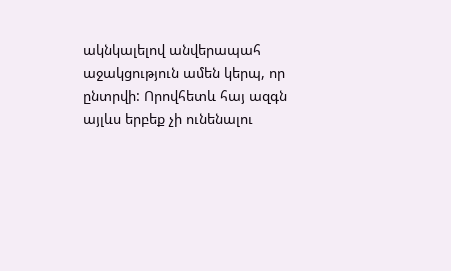ակնկալելով անվերապահ աջակցություն ամեն կերպ, որ ընտրվի: Որովհետև հայ ազգն այլևս երբեք չի ունենալու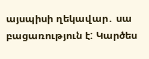այսպիսի ղեկավար․ սա բացառություն է: Կարծես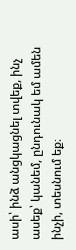ասի՝ ինձ անցկացնել տվեք, ինչ ասեք՝ կանեմ, ընդունակ եմ ամեն ինչի, տեսնում եք։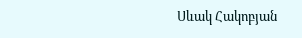Սևակ Հակոբյան